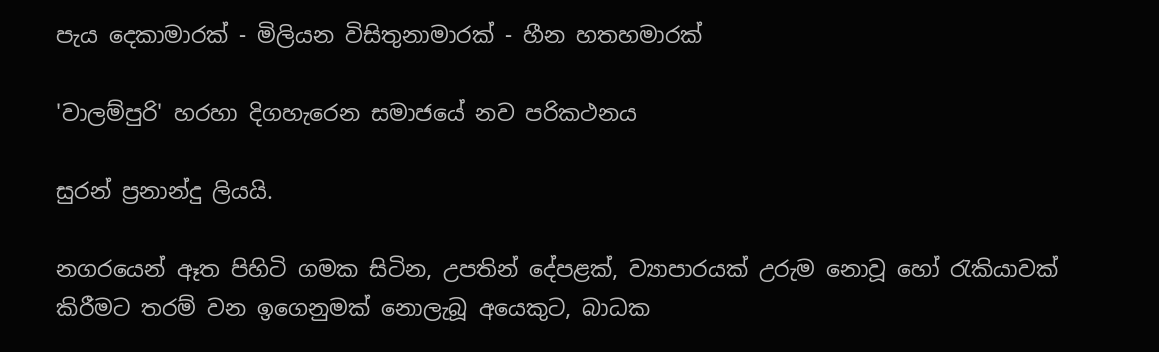පැය දෙකාමාරක් - මිලියන විසිතුනාමාරක් - හීන හතහමාරක්

'වාලම්පුරි' හරහා දිගහැරෙන සමාජයේ නව පරිකථනය

සුරන් ප්‍රනාන්දු ලියයි.

නගරයෙන් ඈත පිහිටි ගමක සිටින, උපතින් දේපළක්, ව්‍යාපාරයක් උරුම නොවූ හෝ රැකියාවක් කිරීමට තරම් වන ඉගෙනුමක් නොලැබූ අයෙකුට, බාධක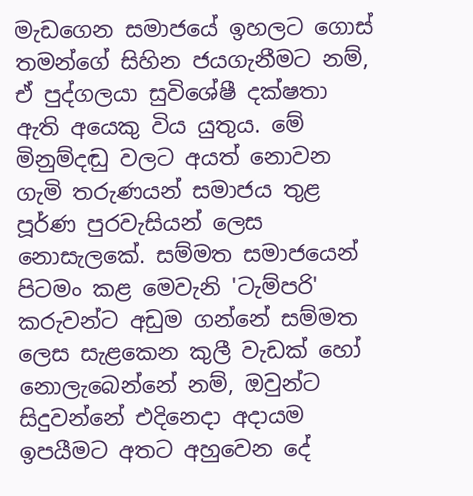මැඩගෙන සමාජයේ ඉහලට ගොස් තමන්ගේ සිහින ජයගැනීමට නම්, ඒ පුද්ගලයා සුවිශේෂී දක්ෂතා ඇති අයෙකු විය යුතුය. මේ මිනුම්දඬු වලට අයත් නොවන ගැමි තරුණයන් සමාජය තුළ පූර්ණ පුරවැසියන් ලෙස නොසැලකේ. සම්මත සමාජයෙන් පිටමං කළ මෙවැනි 'ටැම්පරි' කරුවන්ට අඩුම ගන්නේ සම්මත ලෙස සැළකෙන කුලී වැඩක් හෝ නොලැබෙන්නේ නම්, ඔවුන්ට සිදුවන්නේ එදිනෙදා අදායම ඉපයීමට අතට අහුවෙන දේ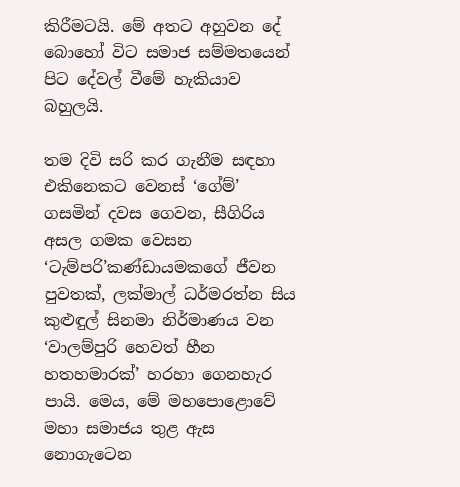කිරීමටයි. මේ අතට අහුවන දේ බොහෝ විට සමාජ සම්මතයෙන් පිට දේවල් වීමේ හැකියාව බහුලයි.

තම දිවි සරි කර ගැනීම සඳහා එකිනෙකට වෙනස් ‘ගේම්’ ගසමින් දවස ගෙවන, සීගිරිය අසල ගමක වෙසන ‘ටැම්පරි’කණ්ඩායමකගේ ජීවන පුවතක්, ලක්මාල් ධර්මරත්න සිය කුළුඳුල් සිනමා නිර්මාණය වන ‘වාලම්පුරි හෙවත් හීන හතහමාරක්’ හරහා ගෙනහැර පායි. මෙය, මේ මහපොළොවේ මහා සමාජය තුළ ඇස නොගැටෙන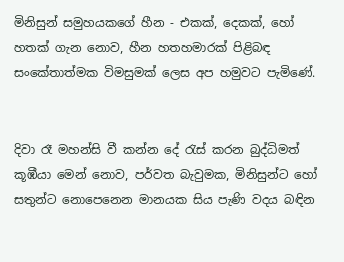මිනිසුන් සමුහයකගේ හීන - එකක්, දෙකක්, හෝ හතක් ගැන නොව, හීන හතහමාරක් පිළිබඳ සංකේතාත්මක විමසුමක් ලෙස අප හමුවට පැමිණේ.


දිවා රෑ මහන්සි වී කන්න දේ රැස් කරන බුද්ධිමත් කූඹීයා මෙන් නොව, පර්වත බැවුමක, මිනිසුන්ට හෝ සතුන්ට නොපෙනෙන මානයක සිය පැණි වදය බඳින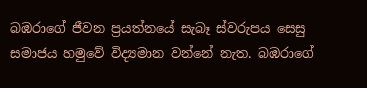බඹරාගේ ජීවන ප්‍රයත්නයේ සැබෑ ස්වරුපය සෙසු සමාජය හමුවේ විද්‍යමාන වන්නේ නැත. බඹරාගේ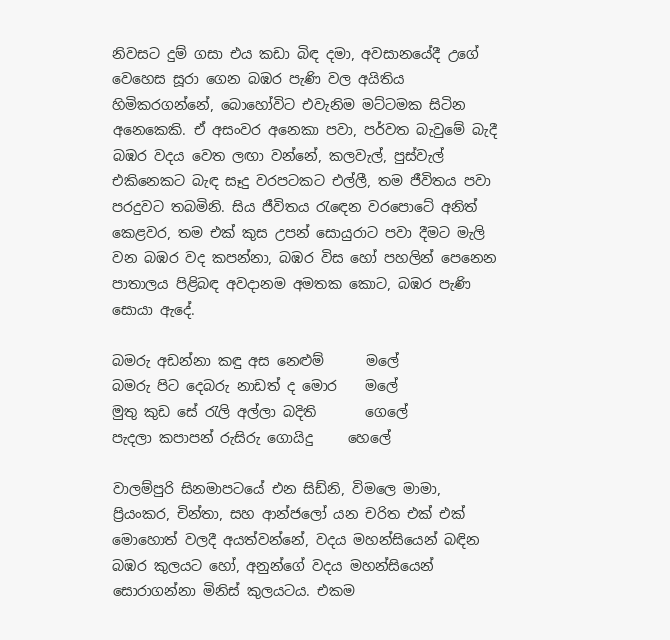නිවසට දුම් ගසා එය කඩා බිඳ දමා, අවසානයේදී උගේ වෙහෙස සූරා ගෙන බඹර පැණි වල අයිතිය හිමිකරගන්නේ, බොහෝවිට එවැනිම මට්ටමක සිටින අනෙකෙකි. ඒ අසංවර අනෙකා පවා, පර්වත බැවුමේ බැදී බඹර වදය වෙත ලඟා වන්නේ, කලවැල්, පුස්වැල් එකිනෙකට බැඳ සෑදු වරපටකට එල්ලී, තම ජීවිතය පවා පරදුවට තබමිනි. සිය ජීවිතය රැඳෙන වරපොටේ අනිත් කෙළවර, තම එක් කුස උපන් සොයුරාට පවා දීමට මැලි වන බඹර වද කපන්නා, බඹර විස හෝ පහලින් පෙනෙන පාතාලය පිළිබඳ අවදානම අමතක කොට, බඹර පැණි සොයා ඇදේ.

බමරු අඩන්නා කඳු අස නෙළුම්      මලේ
බමරු පිට දෙබරු නාඩත් ද මොර    මලේ
මුතු කුඩ සේ රැලි අල්ලා බදිති       ගෙලේ
පැදලා කපාපන් රුසිරු ගොයිදු     හෙලේ

වාලම්පුරි සිනමාපටයේ එන සිඩ්නි, විමලෙ මාමා, ප්‍රියංකර, චින්තා, සහ ආන්ජලෝ යන චරිත එක් එක් මොහොත් වලදී අයත්වන්නේ, වදය මහන්සියෙන් බඳින බඹර කුලයට හෝ, අනුන්ගේ වදය මහන්සියෙන් සොරාගන්නා මිනිස් කුලයටය. එකම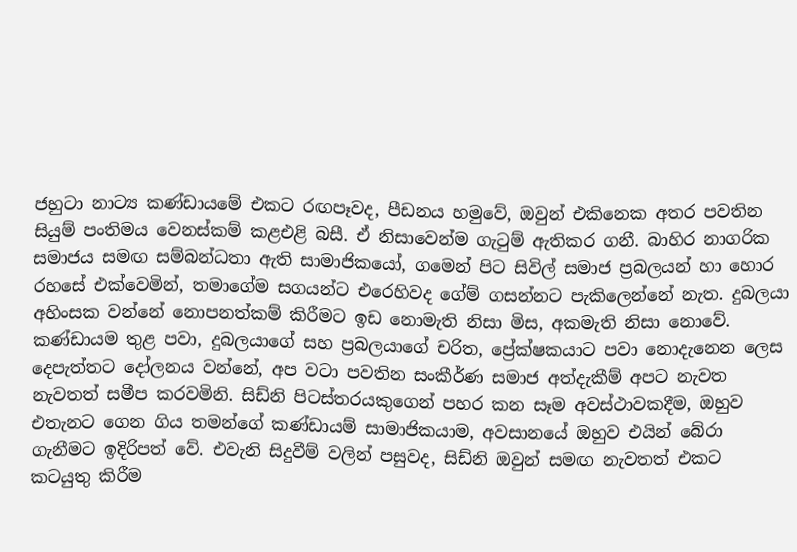ජහුටා නාට්‍ය කණ්ඩායමේ එකට රඟපෑවද, පීඩනය හමුවේ, ඔවුන් එකිනෙක අතර පවතින සියුම් පංතිමය වෙනස්කම් කළඑළි බසී. ඒ නිසාවෙන්ම ගැටුම් ඇතිකර ගනී. බාහිර නාගරික සමාජය සමඟ සම්බන්ධතා ඇති සාමාජිකයෝ, ගමෙන් පිට සිවිල් සමාජ ප්‍රබලයන් හා හොර රහසේ එක්වෙමින්, තමාගේම සගයන්ට එරෙහිවද ගේම් ගසන්නට පැකිලෙන්නේ නැත. දුබලයා අහිංසක වන්නේ නොපනත්කම් කිරීමට ඉඩ නොමැති නිසා මිස, අකමැති නිසා නොවේ. කණ්ඩායම තුළ පවා, දුබලයාගේ සහ ප්‍රබලයාගේ චරිත, ප්‍රේක්ෂකයාට පවා නොදැනෙන ලෙස දෙපැත්තට දෝලනය වන්නේ, අප වටා පවතින සංකීර්ණ සමාජ අත්දැකීම් අපට නැවත නැවතත් සමීප කරවමිනි. සිඩ්නි පිටස්තරයකුගෙන් පහර කන සෑම අවස්ථාවකදීම, ඔහුව එතැනට ගෙන ගිය තමන්ගේ කණ්ඩායම් සාමාජිකයාම, අවසානයේ ඔහුව එයින් බේරා ගැනීමට ඉදිරිපත් වේ. එවැනි සිදුවීම් වලින් පසුවද, සිඩ්නි ඔවුන් සමඟ නැවතත් එකට කටයුතු කිරීම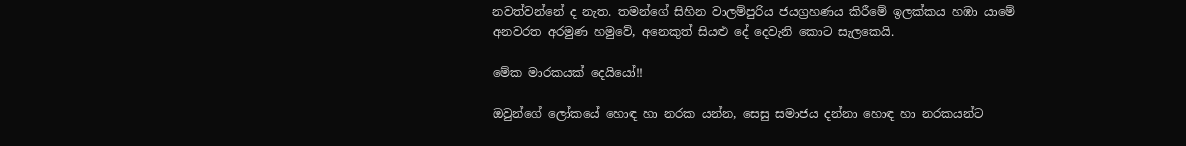නවත්වන්නේ ද නැත. තමන්ගේ සිහින වාලම්පුරිය ජයග්‍රහණය කිරීමේ ඉලක්කය හඹා යාමේ අනවරත අරමුණ හමුවේ, අනෙකුත් සියළු දේ දෙවැනි කොට සැලකෙයි.

මේක මාරකයක් දෙයියෝ!!

ඔවුන්ගේ ලෝකයේ හොඳ හා නරක යන්න, සෙසු සමාජය දන්නා හොඳ හා නරකයන්ට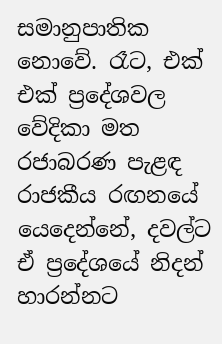සමානුපාතික නොවේ. රෑට, එක් එක් ප්‍රදේශවල වේදිකා මත රජාබරණ පැළඳ රාජකීය රඟනයේ යෙදෙන්නේ, දවල්ට ඒ ප්‍රදේශයේ නිදන් හාරන්නට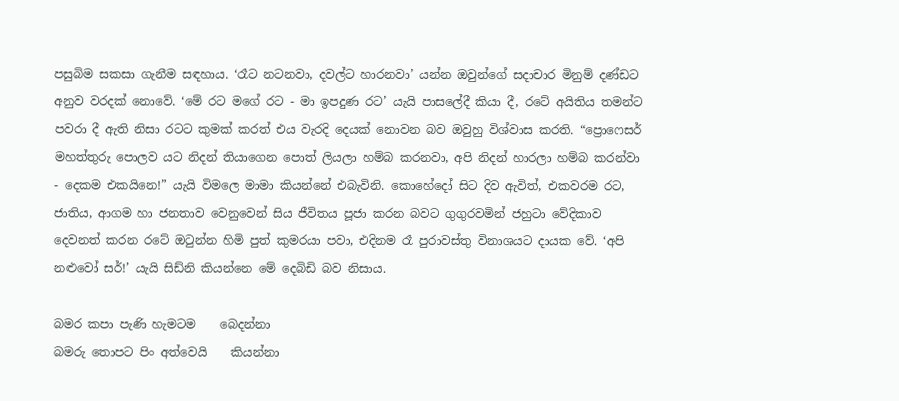පසුබිම සකසා ගැනීම සඳහාය. ‘රෑට නටනවා, දවල්ට හාරනවා’ යන්න ඔවුන්ගේ සදාචාර මිනුම් දණ්ඩට අනුව වරදක් නොවේ. ‘මේ රට මගේ රට - මා ඉපදුණ රට’ යැයි පාසලේදී කියා දී, රටේ අයිතිය තමන්ට පවරා දී ඇති නිසා රටට කුමක් කරත් එය වැරදි දෙයක් නොවන බව ඔවුහු විශ්වාස කරති. “ප්‍රොෆෙසර් මහත්තුරු පොලව යට නිදන් තියාගෙන පොත් ලියලා හම්බ කරනවා, අපි නිදන් හාරලා හම්බ කරන්වා - දෙකම එකයිනෙ!” යැයි විමලෙ මාමා කියන්නේ එබැවිනි. කොහේදෝ සිට දිව ඇවිත්, එකවරම රට, ජාතිය, ආගම හා ජනතාව වෙනුවෙන් සිය ජීවිතය පූජා කරන බවට ගුගුරවමින් ජහුටා වේදිකාව දෙවනත් කරන රටේ ඔටුන්න හිමි පුත් කුමරයා පවා, එදිනම රෑ පුරාවස්තු විනාශයට දායක වේ. ‘අපි නළුවෝ සර්!’ යැයි සිඩ්නි කියන්නෙ මේ දෙබිඩි බව නිසාය.

බමර කපා පැණි හැමටම    බෙදන්නා
බමරු තොපට පිං අත්වෙයි    කියන්නා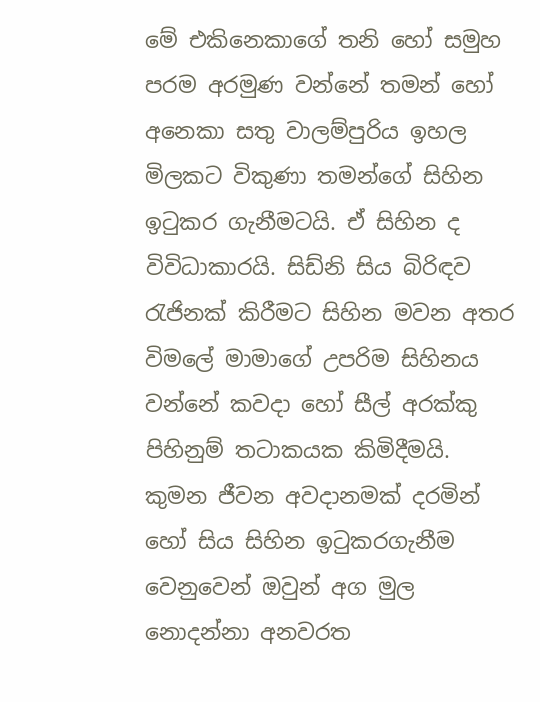මේ එකිනෙකාගේ තනි හෝ සමුහ පරම අරමුණ වන්නේ තමන් හෝ අනෙකා සතු වාලම්පුරිය ඉහල මිලකට විකුණා තමන්ගේ සිහින ඉටුකර ගැනීමටයි. ඒ සිහින ද විවිධාකාරයි. සිඩ්නි සිය බිරිඳව රැජිනක් කිරීමට සිහින මවන අතර විමලේ මාමාගේ උපරිම සිහිනය වන්නේ කවදා හෝ සීල් අරක්කු පිහිනුම් තටාකයක කිමිදීමයි. කුමන ජීවන අවදානමක් දරමින් හෝ සිය සිහින ඉටුකරගැනීම වෙනුවෙන් ඔවුන් අග මුල නොදන්නා අනවරත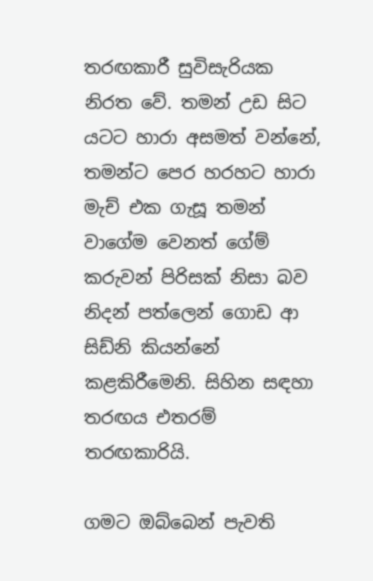තරඟකාරී සුවිසැරියක නිරත වේ. තමන් උඩ සිට යටට හාරා අසමත් වන්නේ, තමන්ට පෙර හරහට හාරා මැච් එක ගැසූ තමන් වාගේම වෙනත් ගේම් කරුවන් පිරිසක් නිසා බව නිදන් පත්ලෙන් ගොඩ ආ සිඩ්නි කියන්නේ කළකිරීමෙනි. සිහින සඳහා තරඟය එතරම් තරඟකාරියි.

ගමට ඔබ්බෙන් පැවති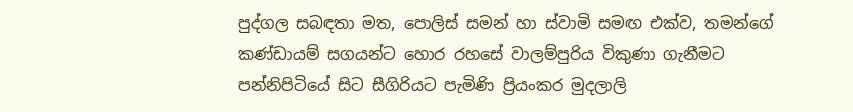පුද්ගල සබඳතා මත, පොලිස් සමන් හා ස්වාමි සමඟ එක්ව, තමන්ගේ කණ්ඩායම් සගයන්ට හොර රහසේ වාලම්පුරිය විකුණා ගැනීමට පන්නිපිටියේ සිට සීගිරියට පැමිණි ප්‍රියංකර මුදලාලි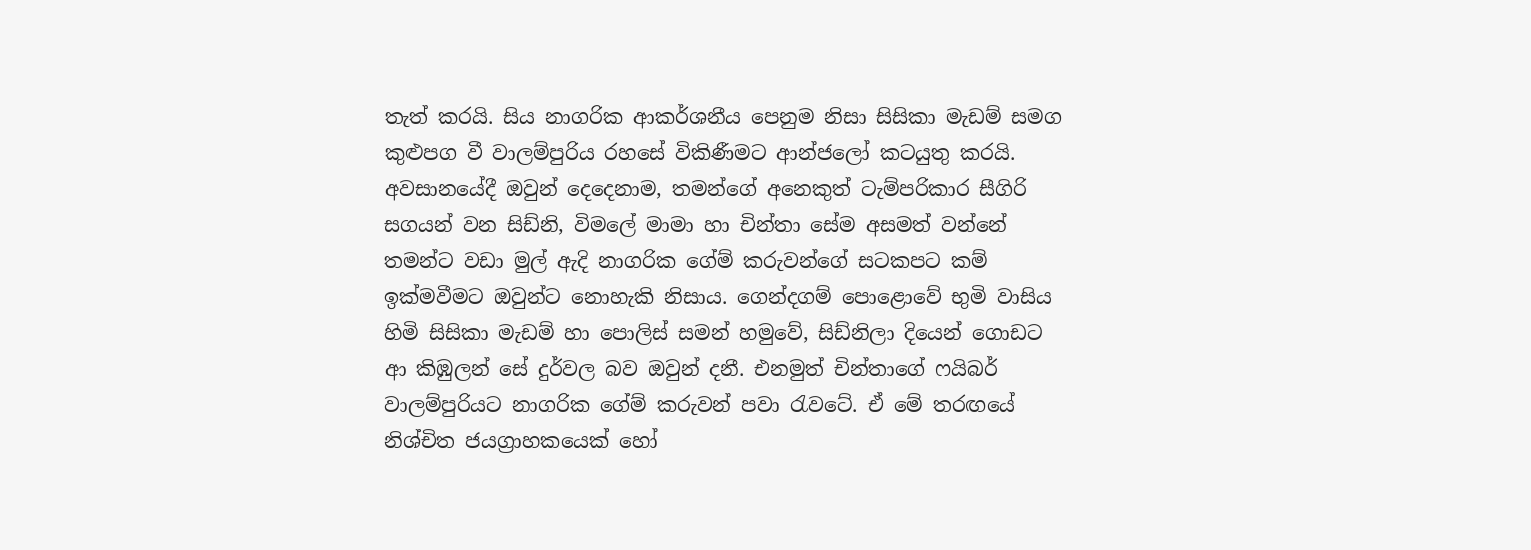තැත් කරයි. සිය නාගරික ආකර්ශනීය පෙනුම නිසා සිසිකා මැඩම් සමග කුළුපග වී වාලම්පුරිය රහසේ විකිණීමට ආන්ජලෝ කටයුතු කරයි. අවසානයේදී ඔවුන් දෙදෙනාම, තමන්ගේ අනෙකුත් ටැම්පරිකාර සීගිරි සගයන් වන සිඩ්නි, විමලේ මාමා හා චින්තා සේම අසමත් වන්නේ තමන්ට වඩා මුල් ඇදි නාගරික ගේම් කරුවන්ගේ සටකපට කම් ඉක්මවීමට ඔවුන්ට නොහැකි නිසාය. ගෙන්දගම් පොළොවේ භුමි වාසිය හිමි සිසිකා මැඩම් හා පොලිස් සමන් හමුවේ, සිඩ්නිලා දියෙන් ගොඩට ආ කිඹුලන් සේ දුර්වල බව ඔවුන් දනී. එනමුත් චින්තාගේ ෆයිබර් වාලම්පුරියට නාගරික ගේම් කරුවන් පවා රැවටේ. ඒ මේ තරඟයේ නිශ්චිත ජයග්‍රාහකයෙක් හෝ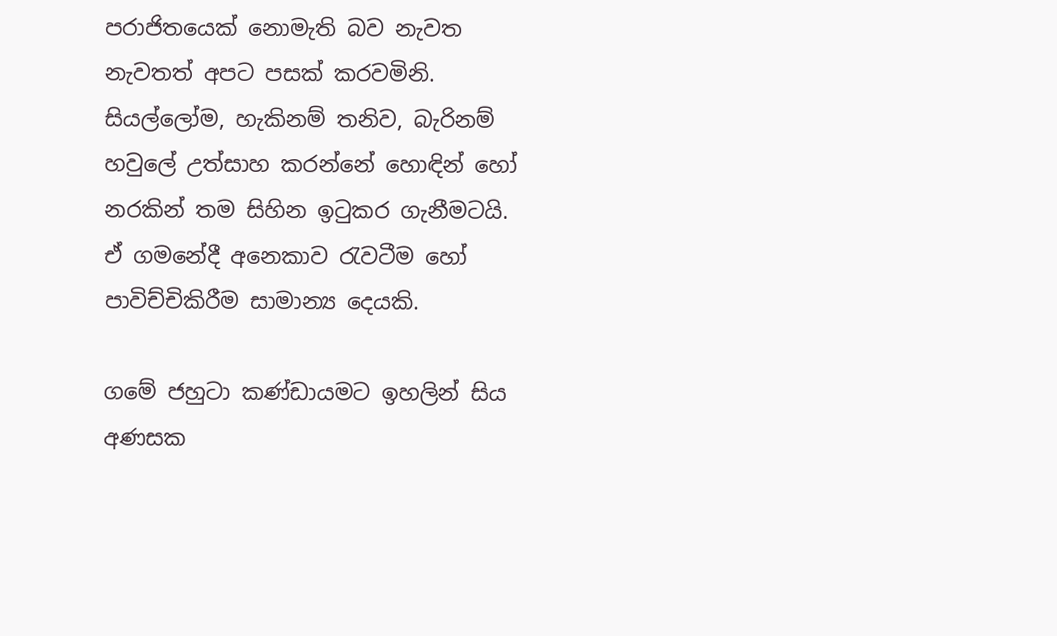පරාජිතයෙක් නොමැති බව නැවත නැවතත් අපට පසක් කරවමිනි. සියල්ලෝම, හැකිනම් තනිව, බැරිනම් හවුලේ උත්සාහ කරන්නේ හොඳින් හෝ නරකින් තම සිහින ඉටුකර ගැනීමටයි. ඒ ගමනේදී අනෙකාව රැවටීම හෝ පාවිච්චිකිරීම සාමාන්‍ය දෙයකි.

ගමේ ජහුටා කණ්ඩායමට ඉහලින් සිය අණසක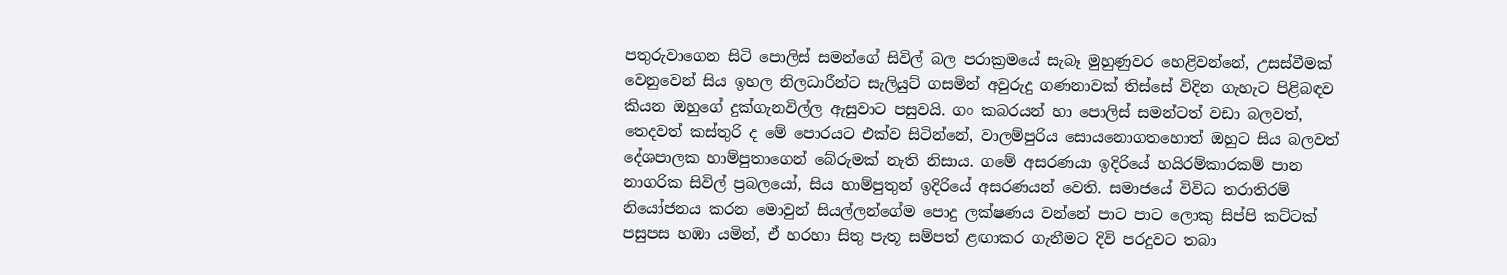පතුරුවාගෙන සිටි පොලිස් සමන්ගේ සිවිල් බල පරාක්‍රමයේ සැබෑ මුහුණුවර හෙළිවන්නේ, උසස්වීමක් වෙනුවෙන් සිය ඉහල නිලධාරීන්ට සැලියුට් ගසමින් අවුරුදු ගණනාවක් තිස්සේ විදින ගැහැට පිළිබඳව කියන ඔහුගේ දුක්ගැනවිල්ල ඇසුවාට පසුවයි. ගං කබරයන් හා පොලිස් සමන්ටත් වඩා බලවත්, තෙදවත් කස්තුරි ද මේ පොරයට එක්ව සිටින්නේ, වාලම්පුරිය සොයනොගතහොත් ඔහුට සිය බලවත් දේශපාලක හාම්පුතාගෙන් බේරුමක් නැති නිසාය. ගමේ අසරණයා ඉදිරියේ හයිරම්කාරකම් පාන නාගරික සිවිල් ප්‍රබලයෝ, සිය හාම්පුතුන් ඉදිරියේ අසරණයන් වෙති. සමාජයේ විවිධ තරාතිරම් නියෝජනය කරන මොවුන් සියල්ලන්ගේම පොදු ලක්ෂණය වන්නේ පාට පාට ලොකු සිප්පි කට්ටක් පසුපස හඹා යමින්, ඒ හරහා සිතු පැතූ සම්පත් ළඟාකර ගැනීමට දිවි පරදුවට තබා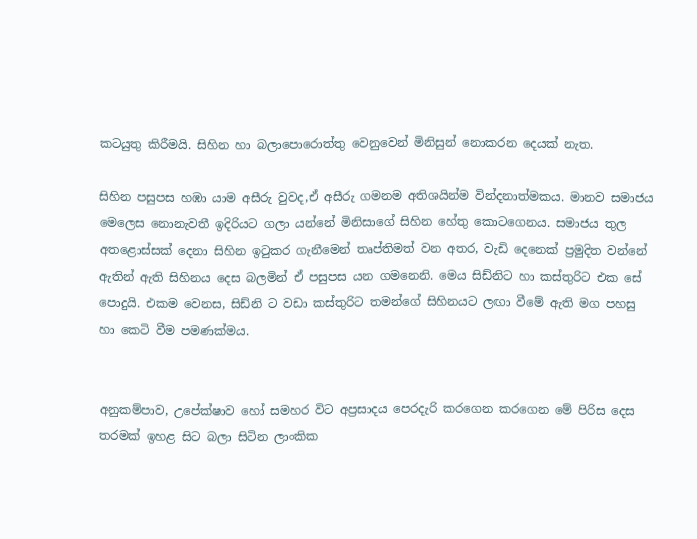කටයුතු කිරීමයි. සිහින හා බලාපොරොත්තු වෙනුවෙන් මිනිසුන් නොකරන දෙයක් නැත.

සිහින පසුපස හඹා යාම අසීරු වුවද,ඒ අසීරු ගමනම අතිශයින්ම වින්දනාත්මකය. මානව සමාජය මෙලෙස නොනැවතී ඉදිරියට ගලා යන්නේ මිනිසාගේ සිහින හේතු කොටගෙනය. සමාජය තුල අතළොස්සක් දෙනා සිහින ඉටුකර ගැනීමෙන් තෘප්තිමත් වන අතර, වැඩි දෙනෙක් ප්‍රමුදිත වන්නේ ඇතින් ඇති සිහිනය දෙස බලමින් ඒ පසුපස යන ගමනෙනි. මෙය සිඩ්නිට හා කස්තුරිට එක සේ පොදුයි. එකම වෙනස, සිඩ්නි ට වඩා කස්තුරිට තමන්ගේ සිහිනයට ලඟා වීමේ ඇති මග පහසු හා කෙටි වීම පමණක්මය.


අනුකම්පාව, උපේක්ෂාව හෝ සමහර විට අප්‍රසාදය පෙරදැරි කරගෙන කරගෙන මේ පිරිස දෙස තරමක් ඉහළ සිට බලා සිටින ලාංකික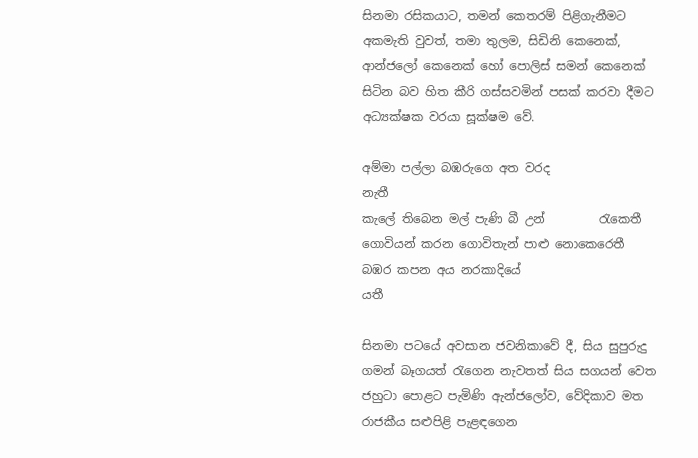සිනමා රසිකයාට, තමන් කෙතරම් පිළිගැනීමට අකමැති වුවත්, තමා තුලම, සිඩිනි කෙනෙක්, ආන්ජලෝ කෙනෙක් හෝ පොලිස් සමන් කෙනෙක් සිටින බව හිත කීරි ගස්සවමින් පසක් කරවා දීමට අධ්‍යක්ෂක වරයා සූක්ෂම වේ.

අම්මා පල්ලා බඹරුගෙ අත වරද              නැතී
කැලේ තිබෙන මල් පැණි බී උන්         රැකෙතී
ගොවියන් කරන ගොවිතැන් පාළු නොකෙරෙතී
බඹර කපන අය නරකාදියේ                      යතී

සිනමා පටයේ අවසාන ජවනිකාවේ දී, සිය සුපුරුදු ගමන් බෑගයත් රැගෙන නැවතත් සිය සගයන් වෙත ජහුටා පොළට පැමිණි ඇන්ජලෝව, වේදිකාව මත රාජකීය සළුපිළි පැළඳගෙන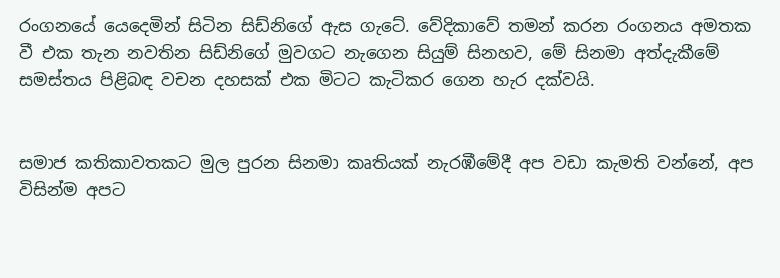රංගනයේ යෙදෙමින් සිටින සිඩ්නිගේ ඇස ගැටේ. වේදිකාවේ තමන් කරන රංගනය අමතක වී එක තැන නවතින සිඩ්නිගේ මුවගට නැගෙන සියුම් සිනහව, මේ සිනමා අත්දැකීමේ සමස්තය පිළිබඳ වචන දහසක් එක මිටට කැටිකර ගෙන හැර දක්වයි.


සමාජ කතිකාවතකට මුල පුරන සිනමා කෘතියක් නැරඹීමේදී අප වඩා කැමති වන්නේ, අප විසින්ම අපට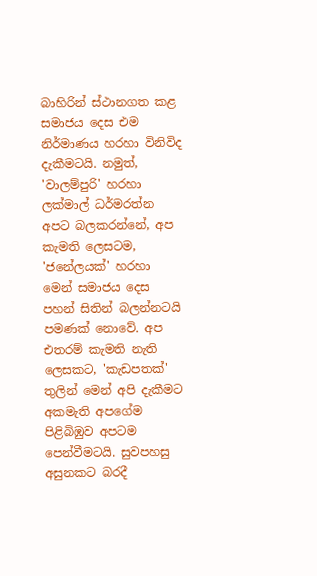බාහිරින් ස්ථානගත කළ සමාජය දෙස එම නිර්මාණය හරහා විනිවිද දැකීමටයි. නමුත්, 'වාලම්පුරි' හරහා ලක්මාල් ධර්මරත්න අපට බලකරන්නේ, අප කැමති ලෙසටම, 'ජනේලයක්' හරහා මෙන් සමාජය දෙස පහන් සිතින් බලන්නටයි පමණක් නොවේ. අප එතරම් කැමති නැති ලෙසකට, 'කැඩපතක්' තුලින් මෙන් අපි දැකීමට අකමැති අපගේම පිළිබිඹුව අපටම පෙන්වීමටයි. සුවපහසු අසුනකට බරදී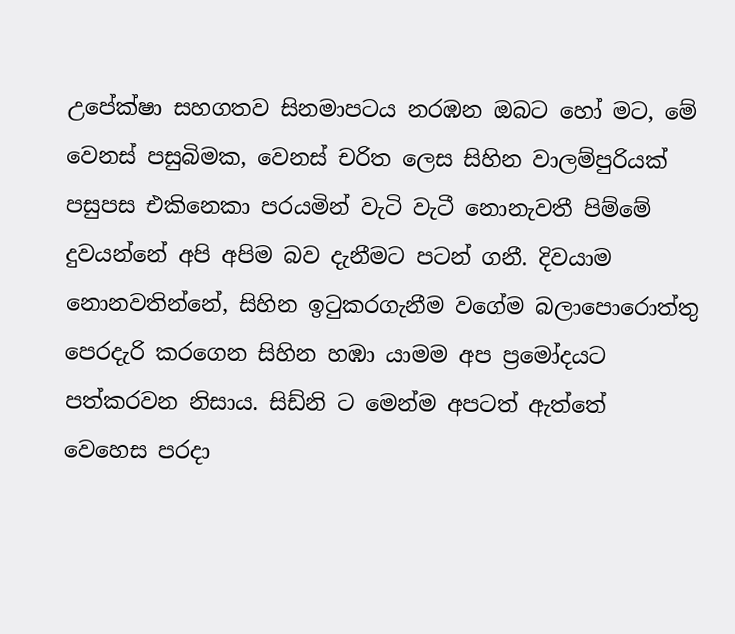උපේක්ෂා සහගතව සිනමාපටය නරඹන ඔබට හෝ මට, මේ වෙනස් පසුබිමක, වෙනස් චරිත ලෙස සිහින වාලම්පුරියක් පසුපස එකිනෙකා පරයමින් වැටි වැටී නොනැවතී පිම්මේ දුවයන්නේ අපි අපිම බව දැනීමට පටන් ගනී. දිවයාම නොනවතින්නේ, සිහින ඉටුකරගැනීම වගේම බලාපොරොත්තු පෙරදැරි කරගෙන සිහින හඹා යාමම අප ප්‍රමෝදයට පත්කරවන නිසාය. සිඩ්නි ට මෙන්ම අපටත් ඇත්තේ වෙහෙස පරදා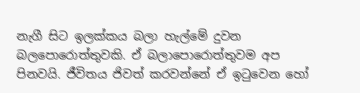නැගී සිට ඉලක්කය බලා හැල්මේ දුවන බලපොරොත්තුවකි. ඒ බලාපොරොත්තුවම අප පිනවයි. ජීවිතය ජිවත් කරවන්නේ ඒ ඉටුවෙන හෝ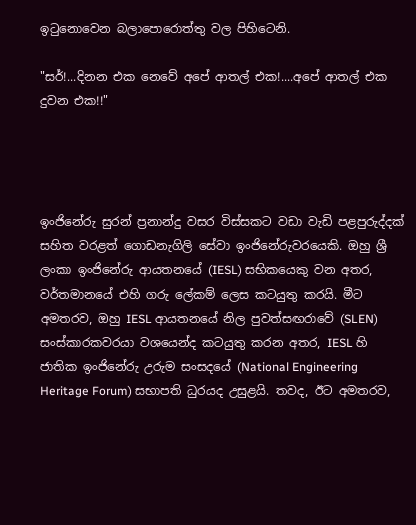ඉටුනොවෙන බලාපොරොත්තු වල පිහිටෙනි.

"සර්!...දිනන එක නෙවේ අපේ ආතල් එක!....අපේ ආතල් එක දුවන එක!!"




ඉංජිනේරු සුරන් ප්‍රනාන්දු වසර විස්සකට වඩා වැඩි පළපුරුද්දක් සහිත වරළත් ගොඩනැගිලි සේවා ඉංජිනේරුවරයෙකි. ඔහු ශ්‍රී ලංකා ඉංජිනේරු ආයතනයේ (IESL) සභිකයෙකු වන අතර, වර්තමානයේ එහි ගරු ලේකම් ලෙස කටයුතු කරයි. මීට අමතරව, ඔහු IESL ආයතනයේ නිල පුවත්සඟරාවේ (SLEN) සංස්කාරකවරයා වශයෙන්ද කටයුතු කරන අතර, IESL හි ජාතික ඉංජිනේරු උරුම සංසදයේ (National Engineering Heritage Forum) සභාපති ධුරයද උසුළයි. තවද, ඊට අමතරව,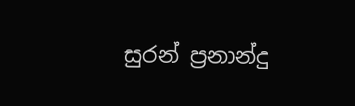සුරන් ප්‍රනාන්දු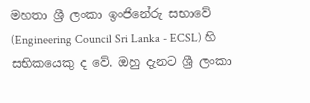මහතා ශ්‍රී ලංකා ඉංජිනේරු සභාවේ (Engineering Council Sri Lanka - ECSL) හි සභිකයෙකු ද වේ. ඔහු දැනට ශ්‍රී ලංකා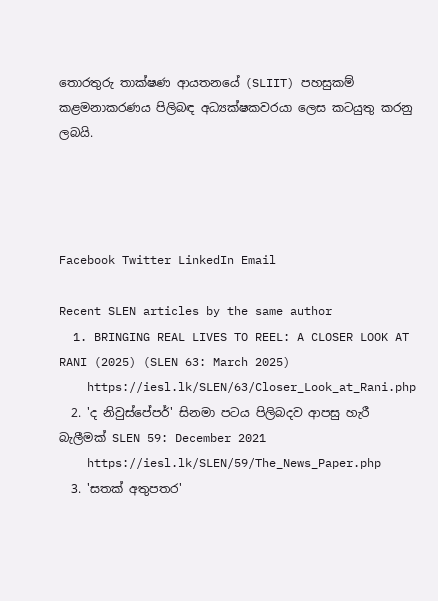තොරතුරු තාක්ෂණ ආයතනයේ (SLIIT) පහසුකම් කළමනාකරණය පිලිබඳ අධ්‍යක්ෂකවරයා ලෙස කටයුතු කරනු ලබයි.




Facebook Twitter LinkedIn Email

Recent SLEN articles by the same author
  1. BRINGING REAL LIVES TO REEL: A CLOSER LOOK AT RANI (2025) (SLEN 63: March 2025)
    https://iesl.lk/SLEN/63/Closer_Look_at_Rani.php
  2. 'ද නිවුස්පේපර්' සිනමා පටය පිලිබදව ආපසු හැරී බැලීමක් SLEN 59: December 2021
    https://iesl.lk/SLEN/59/The_News_Paper.php
  3. 'සතක් අතුපතර'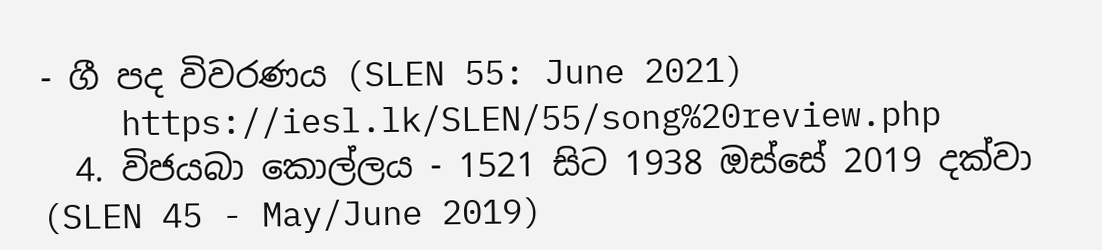- ගී පද විවරණය (SLEN 55: June 2021)
    https://iesl.lk/SLEN/55/song%20review.php
  4. විජයබා කොල්ලය - 1521 සිට 1938 ඔස්සේ 2019 දක්වා (SLEN 45 - May/June 2019)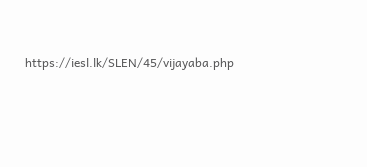https://iesl.lk/SLEN/45/vijayaba.php